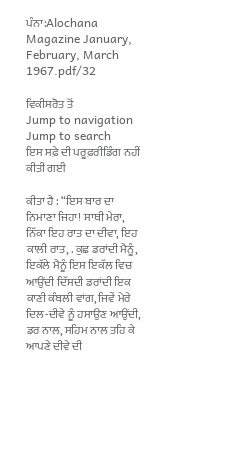ਪੰਨਾ:Alochana Magazine January, February, March 1967.pdf/32

ਵਿਕੀਸਰੋਤ ਤੋਂ
Jump to navigation Jump to search
ਇਸ ਸਫ਼ੇ ਦੀ ਪਰੂਫ਼ਰੀਡਿੰਗ ਨਹੀਂ ਕੀਤੀ ਗਈ

ਕੀਤਾ ਹੈ : “ਇਸ ਬਾਰ ਦਾ ਨਿਮਾਣਾ ਜਿਹਾ! ਸਾਥੀ ਮੇਰਾ, ਨਿੱਕਾ ਇਹ ਰਾਤ ਦਾ ਦੀਵਾ, ਇਹ ਕਾਲੀ ਰਾਤ, . ਕੁਛ ਡਰਾਂਦੀ ਮੈਨੂੰ, ਇਕੱਲੇ ਮੈਨੂੰ ਇਸ ਇਕੱਲ ਵਿਚ ਆਉਂਦੀ ਦਿੱਸਦੀ ਡਰਾਂਦੀ ਇਕ ਕਾਣੀ ਕੰਬਲੀ ਵਾਂਗ, ਜਿਵੇਂ ਮੇਰੇ ਦਿਲ-ਦੀਵੇ ਨੂੰ ਹਸਾਉਣ ਆਉਂਦੀ, ਡਰ ਨਾਲ, ਸਹਿਮ ਨਾਲ ਤਹਿ ਕੇ ਆਪਣੇ ਦੀਵੇ ਦੀ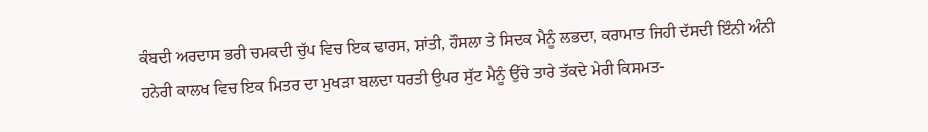ਕੰਬਦੀ ਅਰਦਾਸ ਭਰੀ ਚਮਕਦੀ ਚੁੱਪ ਵਿਚ ਇਕ ਢਾਰਸ, ਸ਼ਾਂਤੀ, ਹੌਸਲਾ ਤੇ ਸਿਦਕ ਮੈਨੂੰ ਲਭਦਾ, ਕਰਾਮਾਤ ਜਿਹੀ ਦੱਸਦੀ ਇੰਨੀ ਅੰਨੀ ਹਨੇਰੀ ਕਾਲਖ ਵਿਚ ਇਕ ਮਿਤਰ ਦਾ ਮੁਖੜਾ ਬਲਦਾ ਧਰਤੀ ਉਪਰ ਸੁੱਟ ਮੈਨੂੰ ਉੱਚੇ ਤਾਰੇ ਤੱਕਦੇ ਮੇਰੀ ਕਿਸਮਤ-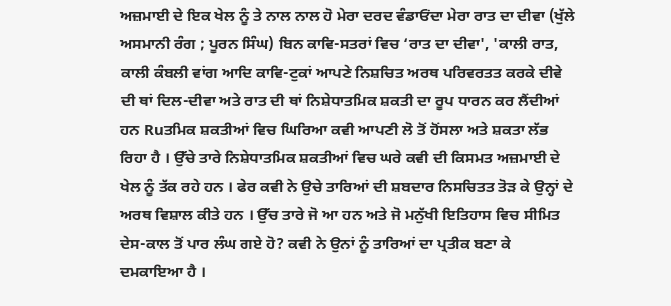ਅਜ਼ਮਾਈ ਦੇ ਇਕ ਖੇਲ ਨੂੰ ਤੇ ਨਾਲ ਨਾਲ ਹੋ ਮੇਰਾ ਦਰਦ ਵੰਡਾਓਂਦਾ ਮੇਰਾ ਰਾਤ ਦਾ ਦੀਵਾ (ਖੁੱਲੇ ਅਸਮਾਨੀ ਰੰਗ ; ਪੂਰਨ ਸਿੰਘ) ਬਿਨ ਕਾਵਿ-ਸਤਰਾਂ ਵਿਚ ‘ਰਾਤ ਦਾ ਦੀਵਾ', 'ਕਾਲੀ ਰਾਤ, ਕਾਲੀ ਕੰਬਲੀ ਵਾਂਗ ਆਦਿ ਕਾਵਿ-ਟੁਕਾਂ ਆਪਣੇ ਨਿਸ਼ਚਿਤ ਅਰਥ ਪਰਿਵਰਤਤ ਕਰਕੇ ਦੀਵੇ ਦੀ ਥਾਂ ਦਿਲ-ਦੀਵਾ ਅਤੇ ਰਾਤ ਦੀ ਥਾਂ ਨਿਸ਼ੇਧਾਤਮਿਕ ਸ਼ਕਤੀ ਦਾ ਰੂਪ ਧਾਰਨ ਕਰ ਲੈਂਦੀਆਂ ਹਨ Ruਤਮਿਕ ਸ਼ਕਤੀਆਂ ਵਿਚ ਘਿਰਿਆ ਕਵੀ ਆਪਣੀ ਲੋ ਤੋਂ ਹੋਂਸਲਾ ਅਤੇ ਸ਼ਕਤਾ ਲੱਭ ਰਿਹਾ ਹੈ । ਉੱਚੇ ਤਾਰੇ ਨਿਸ਼ੇਧਾਤਮਿਕ ਸ਼ਕਤੀਆਂ ਵਿਚ ਘਰੇ ਕਵੀ ਦੀ ਕਿਸਮਤ ਅਜ਼ਮਾਈ ਦੇ ਖੇਲ ਨੂੰ ਤੱਕ ਰਹੇ ਹਨ । ਫੇਰ ਕਵੀ ਨੇ ਉਚੇ ਤਾਰਿਆਂ ਦੀ ਸ਼ਬਦਾਰ ਨਿਸਚਿਤਤ ਤੋੜ ਕੇ ਉਨ੍ਹਾਂ ਦੇ ਅਰਥ ਵਿਸ਼ਾਲ ਕੀਤੇ ਹਨ । ਉੱਚ ਤਾਰੇ ਜੋ ਆ ਹਨ ਅਤੇ ਜੋ ਮਨੁੱਖੀ ਇਤਿਹਾਸ ਵਿਚ ਸੀਮਿਤ ਦੇਸ-ਕਾਲ ਤੋਂ ਪਾਰ ਲੰਘ ਗਏ ਹੋ? ਕਵੀ ਨੇ ਉਨਾਂ ਨੂੰ ਤਾਰਿਆਂ ਦਾ ਪ੍ਰਤੀਕ ਬਣਾ ਕੇ ਦਮਕਾਇਆ ਹੈ ।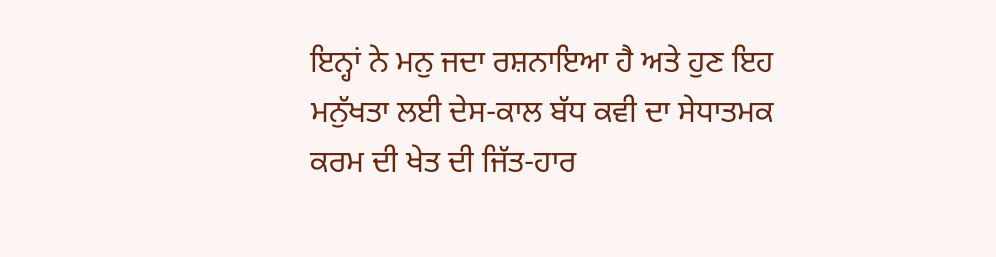ਇਨ੍ਹਾਂ ਨੇ ਮਨੁ ਜਦਾ ਰਸ਼ਨਾਇਆ ਹੈ ਅਤੇ ਹੁਣ ਇਹ ਮਨੁੱਖਤਾ ਲਈ ਦੇਸ-ਕਾਲ ਬੱਧ ਕਵੀ ਦਾ ਸੇਧਾਤਮਕ ਕਰਮ ਦੀ ਖੇਤ ਦੀ ਜਿੱਤ-ਹਾਰ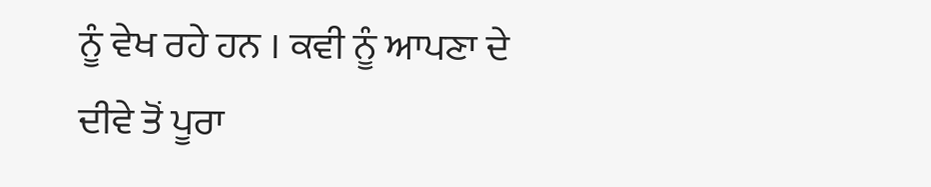ਨੂੰ ਵੇਖ ਰਹੇ ਹਨ । ਕਵੀ ਨੂੰ ਆਪਣਾ ਦੇ ਦੀਵੇ ਤੋਂ ਪੂਰਾ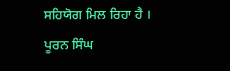ਸਹਿਯੋਗ ਮਿਲ ਰਿਹਾ ਹੈ । ਪੂਰਨ ਸਿੰਘ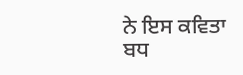ਨੇ ਇਸ ਕਵਿਤਾ ਬਧ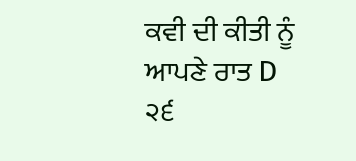ਕਵੀ ਦੀ ਕੀਤੀ ਨੂੰ ਆਪਣੇ ਰਾਤ D ੨੬